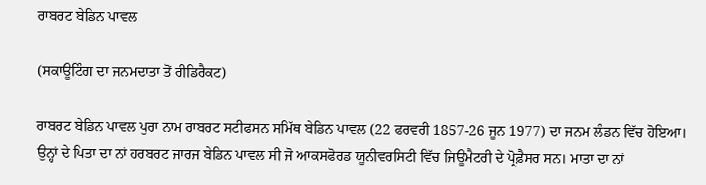ਰਾਬਰਟ ਬੇਡਿਨ ਪਾਵਲ

(ਸਕਾਊਟਿੰਗ ਦਾ ਜਨਮਦਾਤਾ ਤੋਂ ਰੀਡਿਰੈਕਟ)

ਰਾਬਰਟ ਬੇਡਿਨ ਪਾਵਲ ਪੁਰਾ ਨਾਮ ਰਾਬਰਟ ਸਟੀਫਸਨ ਸਮਿੱਥ ਬੇਡਿਨ ਪਾਵਲ (22 ਫਰਵਰੀ 1857-26 ਜੂਨ 1977) ਦਾ ਜਨਮ ਲੰਡਨ ਵਿੱਚ ਹੋਇਆ। ਉਨ੍ਹਾਂ ਦੇ ਪਿਤਾ ਦਾ ਨਾਂ ਹਰਬਰਟ ਜਾਰਜ ਬੇਡਿਨ ਪਾਵਲ ਸੀ ਜੋ ਆਕਸਫੋਰਡ ਯੂਨੀਵਰਸਿਟੀ ਵਿੱਚ ਜਿਊਮੈਟਰੀ ਦੇ ਪ੍ਰੋਫ਼ੈਸਰ ਸਨ। ਮਾਤਾ ਦਾ ਨਾਂ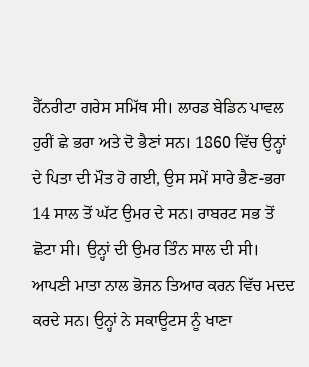ਹੈੱਨਰੀਟਾ ਗਰੇਸ ਸਮਿੱਥ ਸੀ। ਲਾਰਡ ਬੇਡਿਨ ਪਾਵਲ ਹੁਰੀਂ ਛੇ ਭਰਾ ਅਤੇ ਦੋ ਭੈਣਾਂ ਸਨ। 1860 ਵਿੱਚ ਉਨ੍ਹਾਂ ਦੇ ਪਿਤਾ ਦੀ ਮੌਤ ਹੋ ਗਈ, ਉਸ ਸਮੇਂ ਸਾਰੇ ਭੈਣ-ਭਰਾ 14 ਸਾਲ ਤੋਂ ਘੱਟ ਉਮਰ ਦੇ ਸਨ। ਰਾਬਰਟ ਸਭ ਤੋਂ ਛੋਟਾ ਸੀ। ਉਨ੍ਹਾਂ ਦੀ ਉਮਰ ਤਿੰਨ ਸਾਲ ਦੀ ਸੀ। ਆਪਣੀ ਮਾਤਾ ਨਾਲ ਭੋਜਨ ਤਿਆਰ ਕਰਨ ਵਿੱਚ ਮਦਦ ਕਰਦੇ ਸਨ। ਉਨ੍ਹਾਂ ਨੇ ਸਕਾਊਟਸ ਨੂੰ ਖਾਣਾ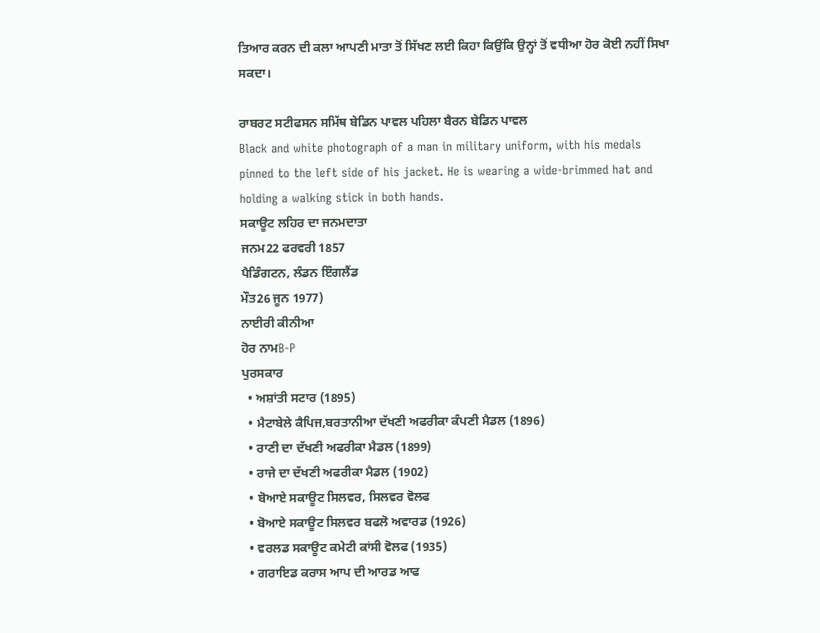ਤਿਆਰ ਕਰਨ ਦੀ ਕਲਾ ਆਪਣੀ ਮਾਤਾ ਤੋਂ ਸਿੱਖਣ ਲਈ ਕਿਹਾ ਕਿਉਂਕਿ ਉਨ੍ਹਾਂ ਤੋਂ ਵਧੀਆ ਹੋਰ ਕੋਈ ਨਹੀਂ ਸਿਖਾ ਸਕਦਾ।

ਰਾਬਰਟ ਸਟੀਫਸਨ ਸਮਿੱਥ ਬੇਡਿਨ ਪਾਵਲ ਪਹਿਲਾ ਬੈਰਨ ਬੇਡਿਨ ਪਾਵਲ
Black and white photograph of a man in military uniform, with his medals pinned to the left side of his jacket. He is wearing a wide-brimmed hat and holding a walking stick in both hands.
ਸਕਾਊਟ ਲਹਿਰ ਦਾ ਜਨਮਦਾਤਾ
ਜਨਮ22 ਫਰਵਰੀ 1857
ਪੈਡਿੰਗਟਨ, ਲੰਡਨ ਇੰਗਲੈਂਡ
ਮੌਤ26 ਜੂਨ 1977)
ਨਾਈਰੀ ਕੀਨੀਆ
ਹੋਰ ਨਾਮB-P
ਪੁਰਸਕਾਰ
  • ਅਸ਼ਾਂਤੀ ਸਟਾਰ (1895)
  • ਮੈਟਾਬੇਲੇ ਕੈਪਿਜ,ਬਰਤਾਨੀਆ ਦੱਖਣੀ ਅਫਰੀਕਾ ਕੰਪਣੀ ਮੈਡਲ (1896)
  • ਰਾਣੀ ਦਾ ਦੱਖਣੀ ਅਫਰੀਕਾ ਮੈਡਲ (1899)
  • ਰਾਜੇ ਦਾ ਦੱਖਣੀ ਅਫਰੀਕਾ ਮੈਡਲ (1902)
  • ਬੋਆਏ ਸਕਾਊਟ ਸਿਲਵਰ, ਸਿਲਵਰ ਵੋਲਫ
  • ਬੋਆਏ ਸਕਾਊਟ ਸਿਲਵਰ ਬਫਲੋ ਅਵਾਰਡ (1926)
  • ਵਰਲਡ ਸਕਾਊਟ ਕਮੇਟੀ ਕਾਂਸੀ ਵੋਲਫ (1935)
  • ਗਰਾਇਡ ਕਰਾਸ ਆਪ ਦੀ ਆਰਡ ਆਫ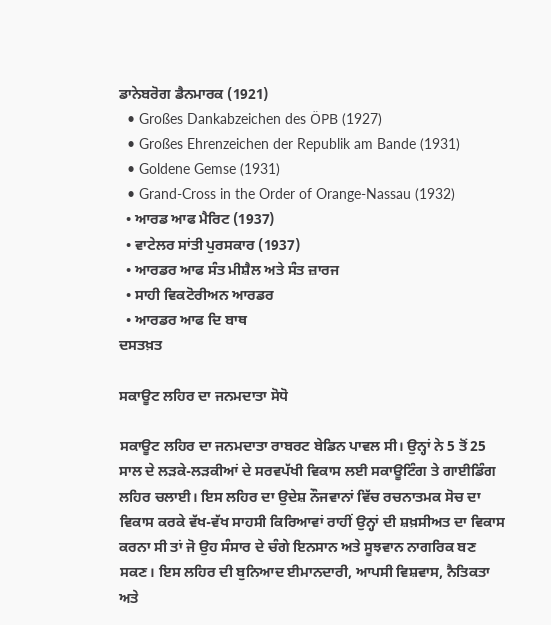ਡਾਨੇਬਰੋਗ ਡੈਨਮਾਰਕ (1921)
  • Großes Dankabzeichen des ÖPB (1927)
  • Großes Ehrenzeichen der Republik am Bande (1931)
  • Goldene Gemse (1931)
  • Grand-Cross in the Order of Orange-Nassau (1932)
  • ਆਰਡ ਆਫ ਮੈਰਿਟ (1937)
  • ਵਾਟੇਲਰ ਸਾਂਤੀ ਪੁਰਸਕਾਰ (1937)
  • ਆਰਡਰ ਆਫ ਸੰਤ ਮੀਸ਼ੈਲ ਅਤੇ ਸੰਤ ਜ਼ਾਰਜ
  • ਸਾਹੀ ਵਿਕਟੋਰੀਅਨ ਆਰਡਰ
  • ਆਰਡਰ ਆਫ ਦਿ ਬਾਥ
ਦਸਤਖ਼ਤ

ਸਕਾਊਟ ਲਹਿਰ ਦਾ ਜਨਮਦਾਤਾ ਸੋਧੋ

ਸਕਾਊਟ ਲਹਿਰ ਦਾ ਜਨਮਦਾਤਾ ਰਾਬਰਟ ਬੇਡਿਨ ਪਾਵਲ ਸੀ। ਉਨ੍ਹਾਂ ਨੇ 5 ਤੋਂ 25 ਸਾਲ ਦੇ ਲੜਕੇ-ਲੜਕੀਆਂ ਦੇ ਸਰਵਪੱਖੀ ਵਿਕਾਸ ਲਈ ਸਕਾਊਟਿੰਗ ਤੇ ਗਾਈਡਿੰਗ ਲਹਿਰ ਚਲਾਈ। ਇਸ ਲਹਿਰ ਦਾ ਉਦੇਸ਼ ਨੌਜਵਾਨਾਂ ਵਿੱਚ ਰਚਨਾਤਮਕ ਸੋਚ ਦਾ ਵਿਕਾਸ ਕਰਕੇ ਵੱਖ-ਵੱਖ ਸਾਹਸੀ ਕਿਰਿਆਵਾਂ ਰਾਹੀਂ ਉਨ੍ਹਾਂ ਦੀ ਸ਼ਖ਼ਸੀਅਤ ਦਾ ਵਿਕਾਸ ਕਰਨਾ ਸੀ ਤਾਂ ਜੋ ਉਹ ਸੰਸਾਰ ਦੇ ਚੰਗੇ ਇਨਸਾਨ ਅਤੇ ਸੂਝਵਾਨ ਨਾਗਰਿਕ ਬਣ ਸਕਣ। ਇਸ ਲਹਿਰ ਦੀ ਬੁਨਿਆਦ ਈਮਾਨਦਾਰੀ, ਆਪਸੀ ਵਿਸ਼ਵਾਸ, ਨੈਤਿਕਤਾ ਅਤੇ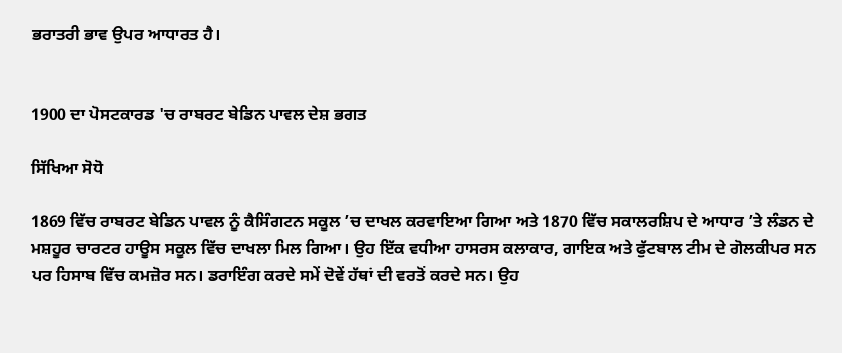ਭਰਾਤਰੀ ਭਾਵ ਉਪਰ ਆਧਾਰਤ ਹੈ।


1900 ਦਾ ਪੋਸਟਕਾਰਡ 'ਚ ਰਾਬਰਟ ਬੇਡਿਨ ਪਾਵਲ ਦੇਸ਼ ਭਗਤ

ਸਿੱਖਿਆ ਸੋਧੋ

1869 ਵਿੱਚ ਰਾਬਰਟ ਬੇਡਿਨ ਪਾਵਲ ਨੂੰ ਕੈਸਿੰਗਟਨ ਸਕੂਲ ’ਚ ਦਾਖਲ ਕਰਵਾਇਆ ਗਿਆ ਅਤੇ 1870 ਵਿੱਚ ਸਕਾਲਰਸ਼ਿਪ ਦੇ ਆਧਾਰ ’ਤੇ ਲੰਡਨ ਦੇ ਮਸ਼ਹੂਰ ਚਾਰਟਰ ਹਾਊਸ ਸਕੂਲ ਵਿੱਚ ਦਾਖਲਾ ਮਿਲ ਗਿਆ। ਉਹ ਇੱਕ ਵਧੀਆ ਹਾਸਰਸ ਕਲਾਕਾਰ, ਗਾਇਕ ਅਤੇ ਫੁੱਟਬਾਲ ਟੀਮ ਦੇ ਗੋਲਕੀਪਰ ਸਨ ਪਰ ਹਿਸਾਬ ਵਿੱਚ ਕਮਜ਼ੋਰ ਸਨ। ਡਰਾਇੰਗ ਕਰਦੇ ਸਮੇਂ ਦੋਵੇਂ ਹੱਥਾਂ ਦੀ ਵਰਤੋਂ ਕਰਦੇ ਸਨ। ਉਹ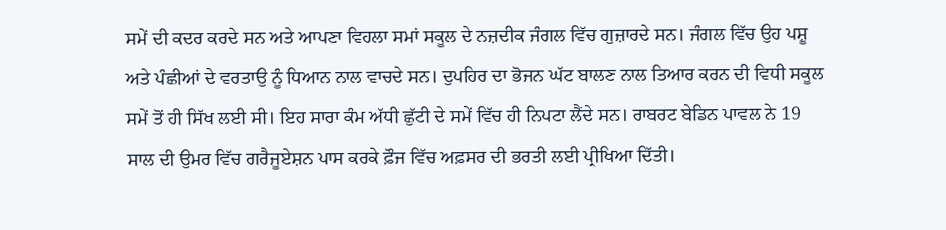ਸਮੇਂ ਦੀ ਕਦਰ ਕਰਦੇ ਸਨ ਅਤੇ ਆਪਣਾ ਵਿਹਲਾ ਸਮਾਂ ਸਕੂਲ ਦੇ ਨਜ਼ਦੀਕ ਜੰਗਲ ਵਿੱਚ ਗੁਜ਼ਾਰਦੇ ਸਨ। ਜੰਗਲ ਵਿੱਚ ਉਹ ਪਸ਼ੂ ਅਤੇ ਪੰਛੀਆਂ ਦੇ ਵਰਤਾਉ ਨੂੰ ਧਿਆਨ ਨਾਲ ਵਾਚਦੇ ਸਨ। ਦੁਪਹਿਰ ਦਾ ਭੋਜਨ ਘੱਟ ਬਾਲਣ ਨਾਲ ਤਿਆਰ ਕਰਨ ਦੀ ਵਿਧੀ ਸਕੂਲ ਸਮੇਂ ਤੋਂ ਹੀ ਸਿੱਖ ਲਈ ਸੀ। ਇਹ ਸਾਰਾ ਕੰਮ ਅੱਧੀ ਛੁੱਟੀ ਦੇ ਸਮੇਂ ਵਿੱਚ ਹੀ ਨਿਪਟਾ ਲੈਂਦੇ ਸਨ। ਰਾਬਰਟ ਬੇਡਿਨ ਪਾਵਲ ਨੇ 19 ਸਾਲ ਦੀ ਉਮਰ ਵਿੱਚ ਗਰੈਜੂਏਸ਼ਨ ਪਾਸ ਕਰਕੇ ਫ਼ੌਜ ਵਿੱਚ ਅਫ਼ਸਰ ਦੀ ਭਰਤੀ ਲਈ ਪ੍ਰੀਖਿਆ ਦਿੱਤੀ।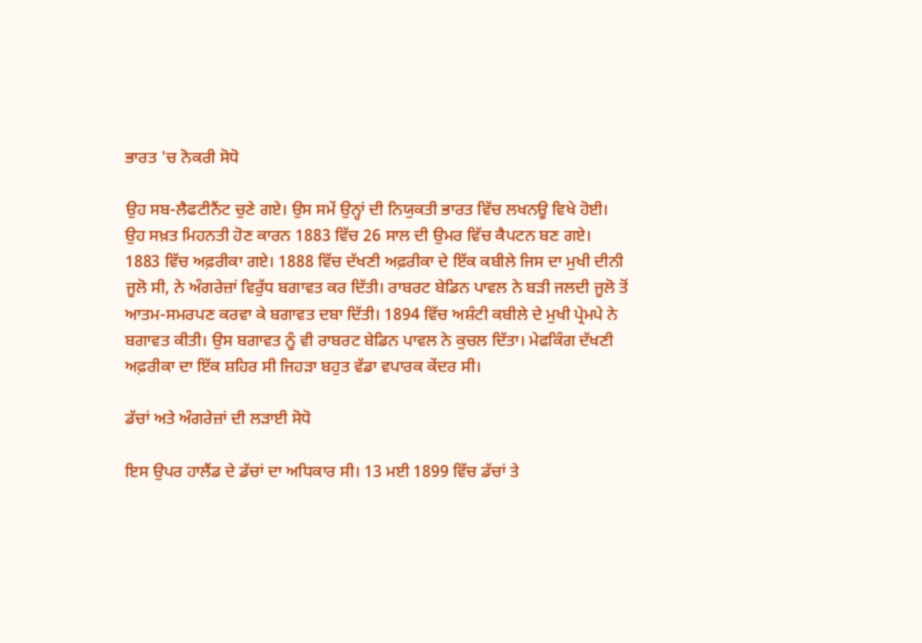ਭਾਰਤ 'ਚ ਨੋਕਰੀ ਸੋਧੋ

ਉਹ ਸਬ-ਲੈਫਟੀਨੈਂਟ ਚੁਣੇ ਗਏ। ਉਸ ਸਮੇਂ ਉਨ੍ਹਾਂ ਦੀ ਨਿਯੁਕਤੀ ਭਾਰਤ ਵਿੱਚ ਲਖਨਊ ਵਿਖੇ ਹੋਈ। ਉਹ ਸਖ਼ਤ ਮਿਹਨਤੀ ਹੋਣ ਕਾਰਨ 1883 ਵਿੱਚ 26 ਸਾਲ ਦੀ ਉਮਰ ਵਿੱਚ ਕੈਪਟਨ ਬਣ ਗਏ। 1883 ਵਿੱਚ ਅਫ਼ਰੀਕਾ ਗਏ। 1888 ਵਿੱਚ ਦੱਖਣੀ ਅਫ਼ਰੀਕਾ ਦੇ ਇੱਕ ਕਬੀਲੇ ਜਿਸ ਦਾ ਮੁਖੀ ਦੀਨੀ ਜੂਲੋ ਸੀ, ਨੇ ਅੰਗਰੇਜ਼ਾਂ ਵਿਰੁੱਧ ਬਗਾਵਤ ਕਰ ਦਿੱਤੀ। ਰਾਬਰਟ ਬੇਡਿਨ ਪਾਵਲ ਨੇ ਬੜੀ ਜਲਦੀ ਜੂਲੋ ਤੋਂ ਆਤਮ-ਸਮਰਪਣ ਕਰਵਾ ਕੇ ਬਗਾਵਤ ਦਬਾ ਦਿੱਤੀ। 1894 ਵਿੱਚ ਅਸ਼ੰਟੀ ਕਬੀਲੇ ਦੇ ਮੁਖੀ ਪ੍ਰੇਮਪੇ ਨੇ ਬਗਾਵਤ ਕੀਤੀ। ਉਸ ਬਗਾਵਤ ਨੂੰ ਵੀ ਰਾਬਰਟ ਬੇਡਿਨ ਪਾਵਲ ਨੇ ਕੁਚਲ ਦਿੱਤਾ। ਮੇਫਕਿੰਗ ਦੱਖਣੀ ਅਫ਼ਰੀਕਾ ਦਾ ਇੱਕ ਸ਼ਹਿਰ ਸੀ ਜਿਹੜਾ ਬਹੁਤ ਵੱਡਾ ਵਪਾਰਕ ਕੇਂਦਰ ਸੀ।

ਡੱਚਾਂ ਅਤੇ ਅੰਗਰੇਜ਼ਾਂ ਦੀ ਲੜਾਈ ਸੋਧੋ

ਇਸ ਉਪਰ ਹਾਲੈਂਡ ਦੇ ਡੱਚਾਂ ਦਾ ਅਧਿਕਾਰ ਸੀ। 13 ਮਈ 1899 ਵਿੱਚ ਡੱਚਾਂ ਤੇ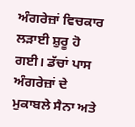ਅੰਗਰੇਜ਼ਾਂ ਵਿਚਕਾਰ ਲੜਾਈ ਸ਼ੁਰੂ ਹੋ ਗਈ। ਡੱਚਾਂ ਪਾਸ ਅੰਗਰੇਜ਼ਾਂ ਦੇ ਮੁਕਾਬਲੇ ਸੈਨਾ ਅਤੇ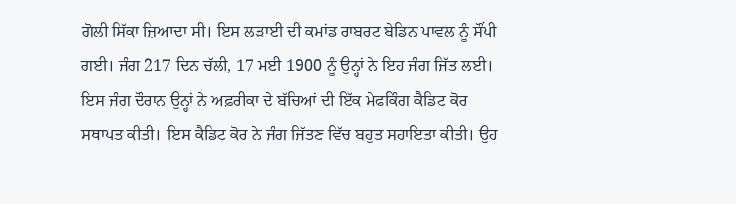ਗੋਲੀ ਸਿੱਕਾ ਜ਼ਿਆਦਾ ਸੀ। ਇਸ ਲੜਾਈ ਦੀ ਕਮਾਂਡ ਰਾਬਰਟ ਬੇਡਿਨ ਪਾਵਲ ਨੂੰ ਸੌਂਪੀ ਗਈ। ਜੰਗ 217 ਦਿਨ ਚੱਲੀ, 17 ਮਈ 1900 ਨੂੰ ਉਨ੍ਹਾਂ ਨੇ ਇਹ ਜੰਗ ਜਿੱਤ ਲਈ। ਇਸ ਜੰਗ ਦੌਰਾਨ ਉਨ੍ਹਾਂ ਨੇ ਅਫ਼ਰੀਕਾ ਦੇ ਬੱਚਿਆਂ ਦੀ ਇੱਕ ਮੇਫਕਿੰਗ ਕੈਡਿਟ ਕੋਰ ਸਥਾਪਤ ਕੀਤੀ। ਇਸ ਕੈਡਿਟ ਕੋਰ ਨੇ ਜੰਗ ਜਿੱਤਣ ਵਿੱਚ ਬਹੁਤ ਸਹਾਇਤਾ ਕੀਤੀ। ਉਹ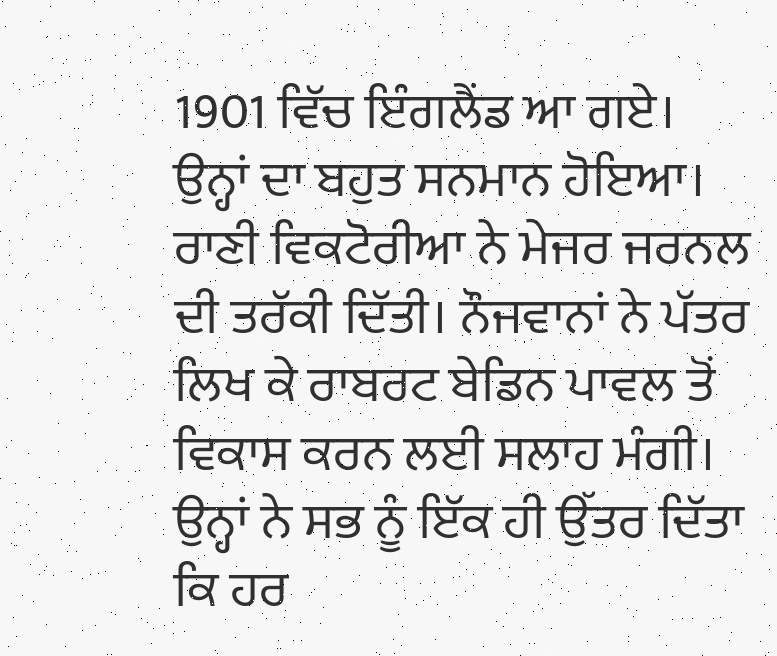1901 ਵਿੱਚ ਇੰਗਲੈਂਡ ਆ ਗਏ। ਉਨ੍ਹਾਂ ਦਾ ਬਹੁਤ ਸਨਮਾਨ ਹੋਇਆ। ਰਾਣੀ ਵਿਕਟੋਰੀਆ ਨੇ ਮੇਜਰ ਜਰਨਲ ਦੀ ਤਰੱਕੀ ਦਿੱਤੀ। ਨੌਜਵਾਨਾਂ ਨੇ ਪੱਤਰ ਲਿਖ ਕੇ ਰਾਬਰਟ ਬੇਡਿਨ ਪਾਵਲ ਤੋਂ ਵਿਕਾਸ ਕਰਨ ਲਈ ਸਲਾਹ ਮੰਗੀ। ਉਨ੍ਹਾਂ ਨੇ ਸਭ ਨੂੰ ਇੱਕ ਹੀ ਉੱਤਰ ਦਿੱਤਾ ਕਿ ਹਰ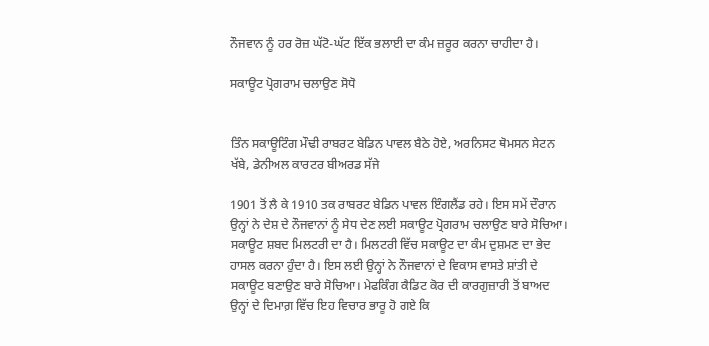ਨੌਜਵਾਨ ਨੂੰ ਹਰ ਰੋਜ਼ ਘੱਟੋ-ਘੱਟ ਇੱਕ ਭਲਾਈ ਦਾ ਕੰਮ ਜ਼ਰੂਰ ਕਰਨਾ ਚਾਹੀਦਾ ਹੈ।

ਸਕਾਊਟ ਪ੍ਰੋਗਰਾਮ ਚਲਾਉਣ ਸੋਧੋ


ਤਿੰਨ ਸਕਾਊਟਿੰਗ ਮੌਢੀ ਰਾਬਰਟ ਬੇਡਿਨ ਪਾਵਲ ਬੈਠੇ ਹੋਏ, ਅਰਨਿਸਟ ਥੋਮਸਨ ਸੇਟਨ ਖੱਬੇ, ਡੇਨੀਅਲ ਕਾਰਟਰ ਬੀਅਰਡ ਸੱਜੇ

1901 ਤੋਂ ਲੈ ਕੇ 1910 ਤਕ ਰਾਬਰਟ ਬੇਡਿਨ ਪਾਵਲ ਇੰਗਲੈਂਡ ਰਹੇ। ਇਸ ਸਮੇਂ ਦੌਰਾਨ ਉਨ੍ਹਾਂ ਨੇ ਦੇਸ਼ ਦੇ ਨੌਜਵਾਨਾਂ ਨੂੰ ਸੇਧ ਦੇਣ ਲਈ ਸਕਾਊਟ ਪ੍ਰੋਗਰਾਮ ਚਲਾਉਣ ਬਾਰੇ ਸੋਚਿਆ। ਸਕਾਊਟ ਸ਼ਬਦ ਮਿਲਟਰੀ ਦਾ ਹੈ। ਮਿਲਟਰੀ ਵਿੱਚ ਸਕਾਊਟ ਦਾ ਕੰਮ ਦੁਸ਼ਮਣ ਦਾ ਭੇਦ ਹਾਸਲ ਕਰਨਾ ਹੁੰਦਾ ਹੈ। ਇਸ ਲਈ ਉਨ੍ਹਾਂ ਨੇ ਨੌਜਵਾਨਾਂ ਦੇ ਵਿਕਾਸ ਵਾਸਤੇ ਸ਼ਾਂਤੀ ਦੇ ਸਕਾਊਟ ਬਣਾਉਣ ਬਾਰੇ ਸੋਚਿਆ। ਮੇਫਕਿੰਗ ਕੈਡਿਟ ਕੋਰ ਦੀ ਕਾਰਗੁਜ਼ਾਰੀ ਤੋਂ ਬਾਅਦ ਉਨ੍ਹਾਂ ਦੇ ਦਿਮਾਗ਼ ਵਿੱਚ ਇਹ ਵਿਚਾਰ ਭਾਰੂ ਹੋ ਗਏ ਕਿ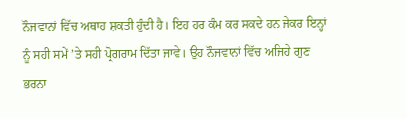ਨੌਜਵਾਨਾਂ ਵਿੱਚ ਅਥਾਹ ਸ਼ਕਤੀ ਹੁੰਦੀ ਹੈ। ਇਹ ਹਰ ਕੰਮ ਕਰ ਸਕਦੇ ਹਨ ਜੇਕਰ ਇਨ੍ਹਾਂ ਨੂੰ ਸਹੀ ਸਮੇਂ ’ਤੇ ਸਹੀ ਪ੍ਰੋਗਰਾਮ ਦਿੱਤਾ ਜਾਵੇ। ਉਹ ਨੌਜਵਾਨਾਂ ਵਿੱਚ ਅਜਿਹੇ ਗੁਣ ਭਰਨਾ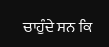ਚਾਹੁੰਦੇ ਸਨ ਕਿ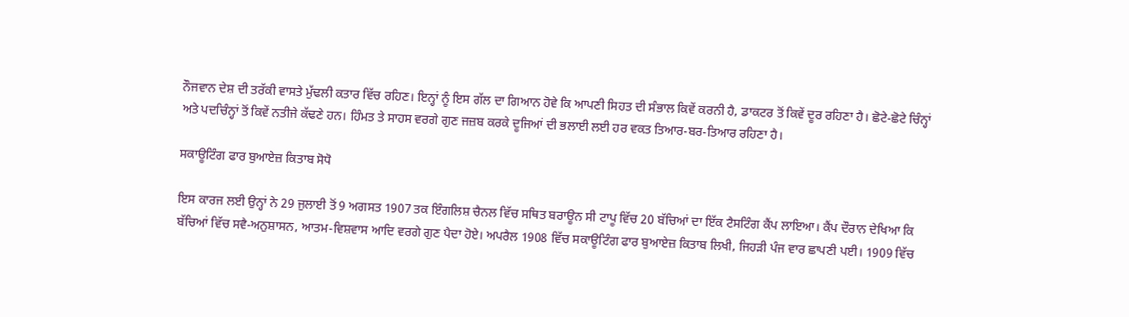ਨੌਜਵਾਨ ਦੇਸ਼ ਦੀ ਤਰੱਕੀ ਵਾਸਤੇ ਮੁੱਢਲੀ ਕਤਾਰ ਵਿੱਚ ਰਹਿਣ। ਇਨ੍ਹਾਂ ਨੂੰ ਇਸ ਗੱਲ ਦਾ ਗਿਆਨ ਹੋਵੇ ਕਿ ਆਪਣੀ ਸਿਹਤ ਦੀ ਸੰਭਾਲ ਕਿਵੇਂ ਕਰਨੀ ਹੈ, ਡਾਕਟਰ ਤੋਂ ਕਿਵੇਂ ਦੂਰ ਰਹਿਣਾ ਹੈ। ਛੋਟੇ-ਛੋਟੇ ਚਿੰਨ੍ਹਾਂ ਅਤੇ ਪਦਚਿੰਨ੍ਹਾਂ ਤੋਂ ਕਿਵੇਂ ਨਤੀਜੇ ਕੱਢਣੇ ਹਨ। ਹਿੰਮਤ ਤੇ ਸਾਹਸ ਵਰਗੇ ਗੁਣ ਜਜ਼ਬ ਕਰਕੇ ਦੂਜਿਆਂ ਦੀ ਭਲਾਈ ਲਈ ਹਰ ਵਕਤ ਤਿਆਰ-ਬਰ-ਤਿਆਰ ਰਹਿਣਾ ਹੈ।

ਸਕਾਊਟਿੰਗ ਫਾਰ ਬੁਆਏਜ਼ ਕਿਤਾਬ ਸੋਧੋ

ਇਸ ਕਾਰਜ ਲਈ ਉਨ੍ਹਾਂ ਨੇ 29 ਜੁਲਾਈ ਤੋਂ 9 ਅਗਸਤ 1907 ਤਕ ਇੰਗਲਿਸ਼ ਚੈਨਲ ਵਿੱਚ ਸਥਿਤ ਬਰਾਊਨ ਸੀ ਟਾਪੂ ਵਿੱਚ 20 ਬੱਚਿਆਂ ਦਾ ਇੱਕ ਟੈਸਟਿੰਗ ਕੈਂਪ ਲਾਇਆ। ਕੈਂਪ ਦੌਰਾਨ ਦੇਖਿਆ ਕਿ ਬੱਚਿਆਂ ਵਿੱਚ ਸਵੈ-ਅਨੁਸ਼ਾਸਨ, ਆਤਮ-ਵਿਸ਼ਵਾਸ ਆਦਿ ਵਰਗੇ ਗੁਣ ਪੈਦਾ ਹੋਏ। ਅਪਰੈਲ 1908 ਵਿੱਚ ਸਕਾਊਟਿੰਗ ਫਾਰ ਬੁਆਏਜ਼ ਕਿਤਾਬ ਲਿਖੀ, ਜਿਹੜੀ ਪੰਜ ਵਾਰ ਛਾਪਣੀ ਪਈ। 1909 ਵਿੱਚ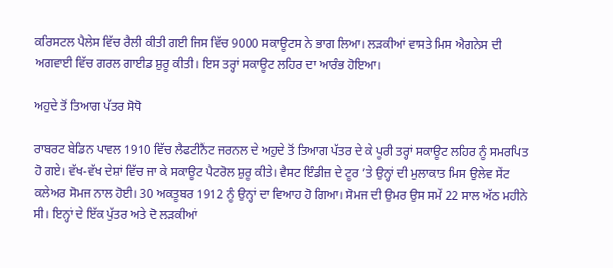ਕਰਿਸਟਲ ਪੈਲੇਸ ਵਿੱਚ ਰੈਲੀ ਕੀਤੀ ਗਈ ਜਿਸ ਵਿੱਚ 9000 ਸਕਾਊਟਸ ਨੇ ਭਾਗ ਲਿਆ। ਲੜਕੀਆਂ ਵਾਸਤੇ ਮਿਸ ਐਗਨੇਸ ਦੀ ਅਗਵਾਈ ਵਿੱਚ ਗਰਲ ਗਾਈਡ ਸ਼ੁਰੂ ਕੀਤੀ। ਇਸ ਤਰ੍ਹਾਂ ਸਕਾਊਟ ਲਹਿਰ ਦਾ ਆਰੰਭ ਹੋਇਆ।

ਅਹੁਦੇ ਤੋਂ ਤਿਆਗ ਪੱਤਰ ਸੋਧੋ

ਰਾਬਰਟ ਬੇਡਿਨ ਪਾਵਲ 1910 ਵਿੱਚ ਲੈਫਟੀਨੈਂਟ ਜਰਨਲ ਦੇ ਅਹੁਦੇ ਤੋਂ ਤਿਆਗ ਪੱਤਰ ਦੇ ਕੇ ਪੂਰੀ ਤਰ੍ਹਾਂ ਸਕਾਊਟ ਲਹਿਰ ਨੂੰ ਸਮਰਪਿਤ ਹੋ ਗਏ। ਵੱਖ-ਵੱਖ ਦੇਸ਼ਾਂ ਵਿੱਚ ਜਾ ਕੇ ਸਕਾਊਟ ਪੈਟਰੋਲ ਸ਼ੁਰੂ ਕੀਤੇ। ਵੈਸਟ ਇੰਡੀਜ਼ ਦੇ ਟੂਰ ’ਤੇ ਉਨ੍ਹਾਂ ਦੀ ਮੁਲਾਕਾਤ ਮਿਸ ਉਲੇਵ ਸੇਂਟ ਕਲੇਅਰ ਸੋਮਜ ਨਾਲ ਹੋਈ। 30 ਅਕਤੂਬਰ 1912 ਨੂੰ ਉਨ੍ਹਾਂ ਦਾ ਵਿਆਹ ਹੋ ਗਿਆ। ਸੋਮਜ ਦੀ ਉਮਰ ਉਸ ਸਮੇਂ 22 ਸਾਲ ਅੱਠ ਮਹੀਨੇ ਸੀ। ਇਨ੍ਹਾਂ ਦੇ ਇੱਕ ਪੁੱਤਰ ਅਤੇ ਦੋ ਲੜਕੀਆਂ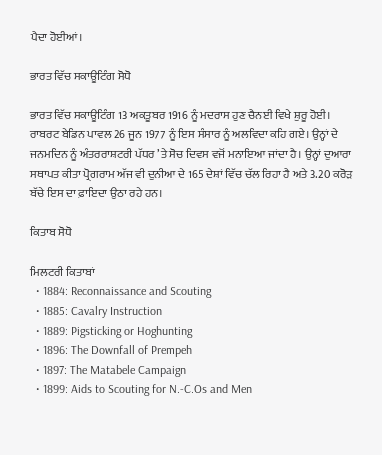ਪੈਦਾ ਹੋਈਆਂ।

ਭਾਰਤ ਵਿੱਚ ਸਕਾਊਟਿੰਗ ਸੋਧੋ

ਭਾਰਤ ਵਿੱਚ ਸਕਾਊਟਿੰਗ 13 ਅਕਤੂਬਰ 1916 ਨੂੰ ਮਦਰਾਸ ਹੁਣ ਚੈਨਈ ਵਿਖੇ ਸ਼ੁਰੂ ਹੋਈ। ਰਾਬਰਟ ਬੇਡਿਨ ਪਾਵਲ 26 ਜੂਨ 1977 ਨੂੰ ਇਸ ਸੰਸਾਰ ਨੂੰ ਅਲਵਿਦਾ ਕਹਿ ਗਏ। ਉਨ੍ਹਾਂ ਦੇ ਜਨਮਦਿਨ ਨੂੰ ਅੰਤਰਰਾਸ਼ਟਰੀ ਪੱਧਰ ’ਤੇ ਸੋਚ ਦਿਵਸ ਵਜੋਂ ਮਨਾਇਆ ਜਾਂਦਾ ਹੈ। ਉਨ੍ਹਾਂ ਦੁਆਰਾ ਸਥਾਪਤ ਕੀਤਾ ਪ੍ਰੋਗਰਾਮ ਅੱਜ ਵੀ ਦੁਨੀਆ ਦੇ 165 ਦੇਸ਼ਾਂ ਵਿੱਚ ਚੱਲ ਰਿਹਾ ਹੈ ਅਤੇ 3.20 ਕਰੋੜ ਬੱਚੇ ਇਸ ਦਾ ਫ਼ਾਇਦਾ ਉਠਾ ਰਹੇ ਹਨ।

ਕਿਤਾਬ ਸੋਧੋ

ਮਿਲਟਰੀ ਕਿਤਾਬਾਂ
  • 1884: Reconnaissance and Scouting
  • 1885: Cavalry Instruction
  • 1889: Pigsticking or Hoghunting
  • 1896: The Downfall of Prempeh
  • 1897: The Matabele Campaign
  • 1899: Aids to Scouting for N.-C.Os and Men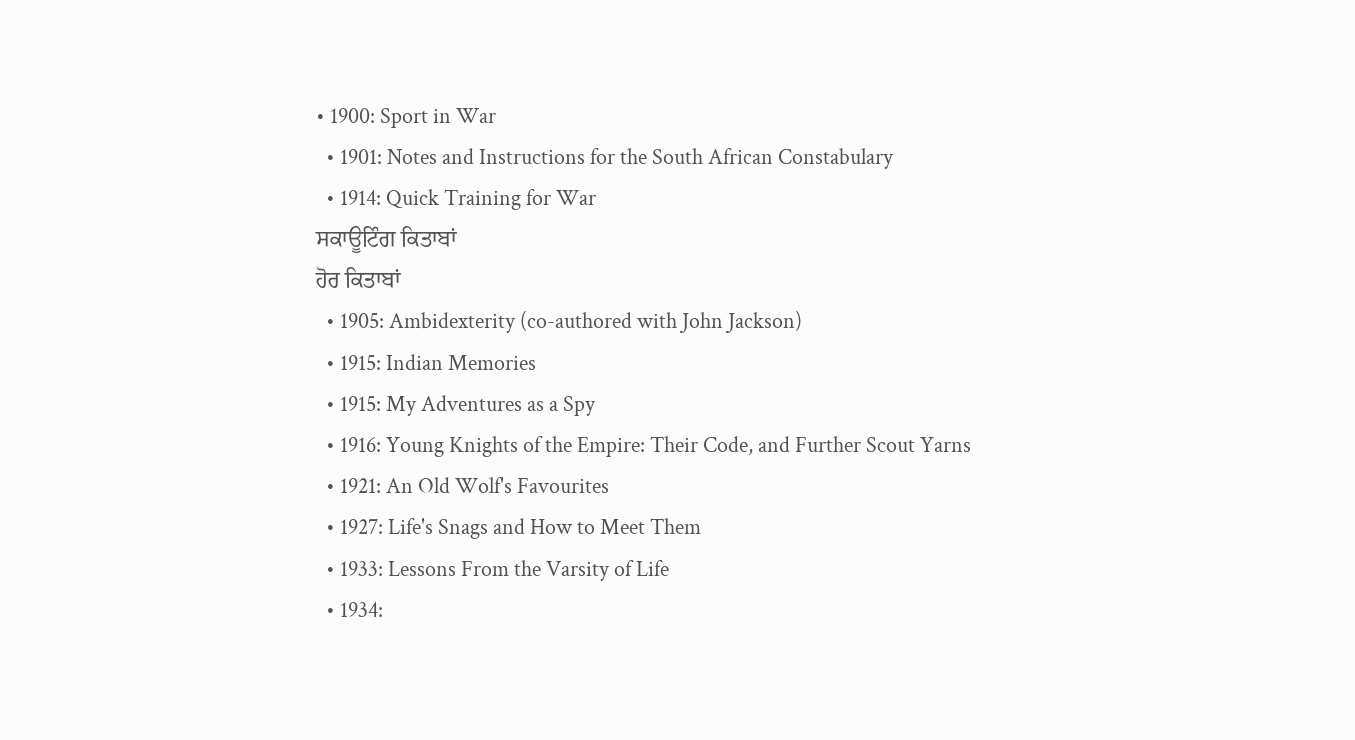• 1900: Sport in War
  • 1901: Notes and Instructions for the South African Constabulary
  • 1914: Quick Training for War
ਸਕਾਊਟਿੰਗ ਕਿਤਾਬਾਂ
ਹੋਰ ਕਿਤਾਬਾਂ
  • 1905: Ambidexterity (co-authored with John Jackson)
  • 1915: Indian Memories
  • 1915: My Adventures as a Spy
  • 1916: Young Knights of the Empire: Their Code, and Further Scout Yarns
  • 1921: An Old Wolf's Favourites
  • 1927: Life's Snags and How to Meet Them
  • 1933: Lessons From the Varsity of Life
  • 1934: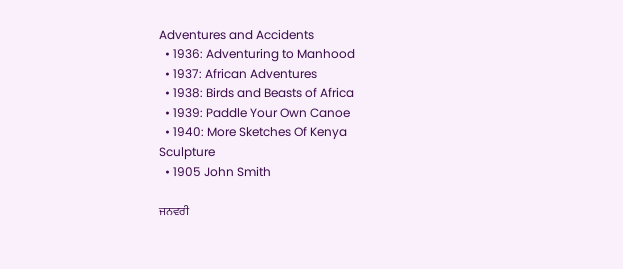Adventures and Accidents
  • 1936: Adventuring to Manhood
  • 1937: African Adventures
  • 1938: Birds and Beasts of Africa
  • 1939: Paddle Your Own Canoe
  • 1940: More Sketches Of Kenya
Sculpture
  • 1905 John Smith

ਜਨਵਰੀ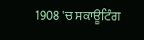1908 'ਚ ਸਕਾਊਟਿੰਗ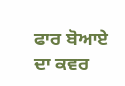ਫਾਰ ਬੋਆਏ ਦਾ ਕਵਰ